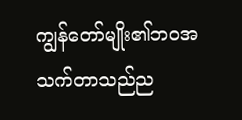ကျွန်တော်မျိုး၏ဘဝအသက်တာသည်ည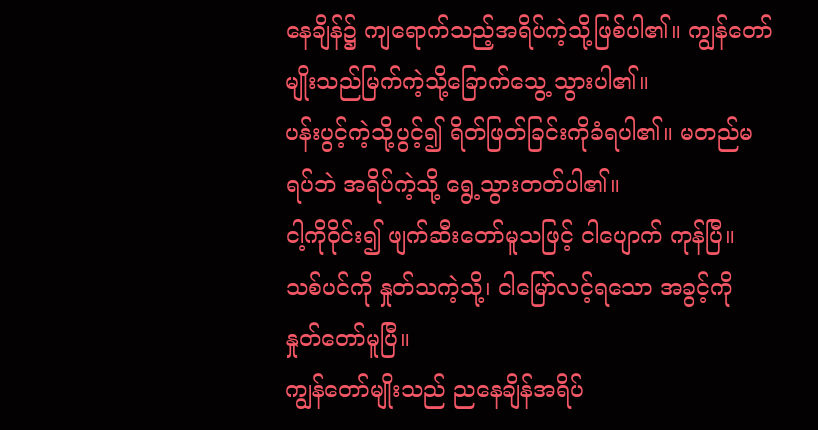နေချိန်၌ ကျရောက်သည့်အရိပ်ကဲ့သို့ဖြစ်ပါ၏။ ကျွန်တော်မျိုးသည်မြက်ကဲ့သို့ခြောက်သွေ့ သွားပါ၏။
ပန်းပွင့်ကဲ့သို့ပွင့်၍ ရိတ်ဖြတ်ခြင်းကိုခံရပါ၏။ မတည်မရပ်ဘဲ အရိပ်ကဲ့သို့ ရွေ့သွားတတ်ပါ၏။
ငါ့ကိုဝိုင်း၍ ဖျက်ဆီးတော်မူသဖြင့် ငါပျောက် ကုန်ပြီ။ သစ်ပင်ကို နှုတ်သကဲ့သို့၊ ငါမြော်လင့်ရသော အခွင့်ကို နှုတ်တော်မူပြီ။
ကျွန်တော်မျိုးသည် ညနေချိန်အရိပ်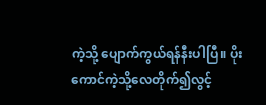ကဲ့သို့ ပျောက်ကွယ်ရန်နီးပါပြီ။ ပိုးကောင်ကဲ့သို့လေတိုက်၍လွင့်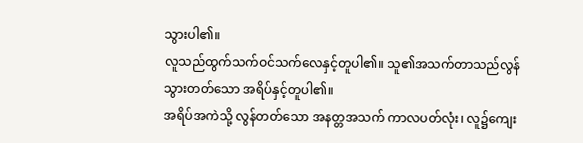သွားပါ၏။
လူသည်ထွက်သက်ဝင်သက်လေနှင့်တူပါ၏။ သူ၏အသက်တာသည်လွန်သွားတတ်သော အရိပ်နှင့်တူပါ၏။
အရိပ်အကဲသို့ လွန်တတ်သော အနတ္တအသက် ကာလပတ်လုံး၊ လူ၌ကျေး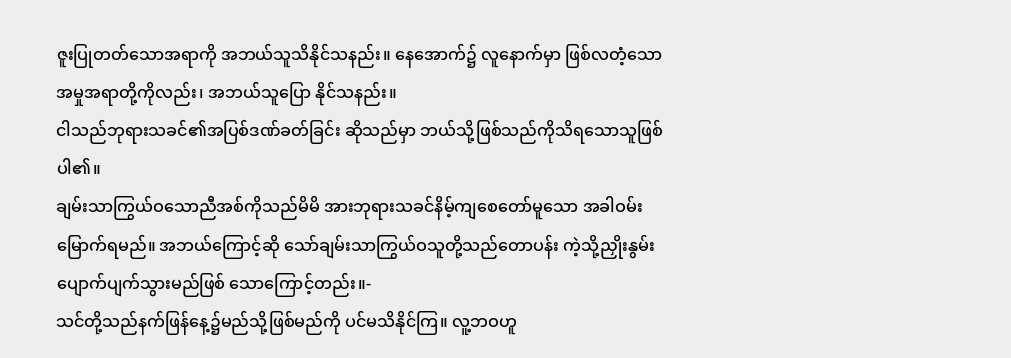ဇူးပြုတတ်သောအရာကို အဘယ်သူသိနိုင်သနည်း။ နေအောက်၌ လူနောက်မှာ ဖြစ်လတံ့သော အမှုအရာတို့ကိုလည်း၊ အဘယ်သူပြော နိုင်သနည်း။
ငါသည်ဘုရားသခင်၏အပြစ်ဒဏ်ခတ်ခြင်း ဆိုသည်မှာ ဘယ်သို့ဖြစ်သည်ကိုသိရသောသူဖြစ်ပါ၏။
ချမ်းသာကြွယ်ဝသောညီအစ်ကိုသည်မိမိ အားဘုရားသခင်နိမ့်ကျစေတော်မူသော အခါဝမ်းမြောက်ရမည်။ အဘယ်ကြောင့်ဆို သော်ချမ်းသာကြွယ်ဝသူတို့သည်တောပန်း ကဲ့သို့ညှိုးနွမ်းပျောက်ပျက်သွားမည်ဖြစ် သောကြောင့်တည်း။-
သင်တို့သည်နက်ဖြန်နေ့၌မည်သို့ဖြစ်မည်ကို ပင်မသိနိုင်ကြ။ လူ့ဘဝဟူ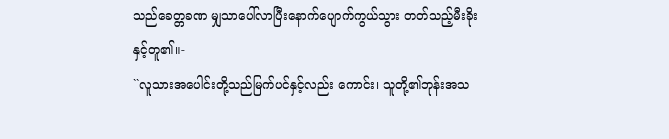သည်ခေတ္တခဏ မျှသာပေါ်လာပြီးနောက်ပျောက်ကွယ်သွား တတ်သည့်မီးခိုးနှင့်တူ၏။-
``လူသားအပေါင်းတို့သည်မြက်ပင်နှင့်လည်း ကောင်း၊ သူတို့၏ဘုန်းအသ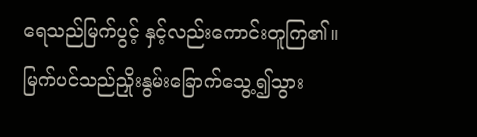ရေသည်မြက်ပွင့် နှင့်လည်းကောင်းတူကြ၏။ မြက်ပင်သည်ညှိုးနွမ်းခြောက်သွေ့၍သွား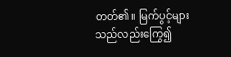တတ်၏။ မြက်ပွင့်များသည်လည်းကြွေ၍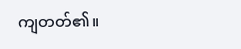ကျတတ်၏။